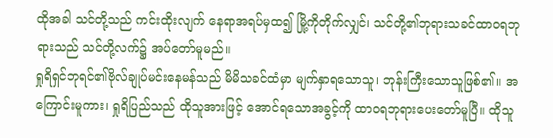ထိုအခါ သင်တို့သည် ကင်းထိုးလျက် နေရာအရပ်မှထ၍ မြို့ကိုတိုက်လျှင်၊ သင်တို့၏ဘုရားသခင်ထာဝရဘုရားသည် သင်တို့လက်၌ အပ်တော်မူမည်။
ရှုရိရှင်ဘုရင်၏ဗိုလ်ချုပ်မင်းနေမန်သည် မိမိသခင်ထံမှာ မျက်နှာရသောသူ၊ ဘုန်းကြီးသောသူဖြစ်၏။ အကြောင်းမူကား၊ ရှုရိပြည်သည် ထိုသူအားဖြင့် အောင်ရသောအခွင့်ကို ထာဝရဘုရားပေးတော်မူပြီ။ ထိုသူ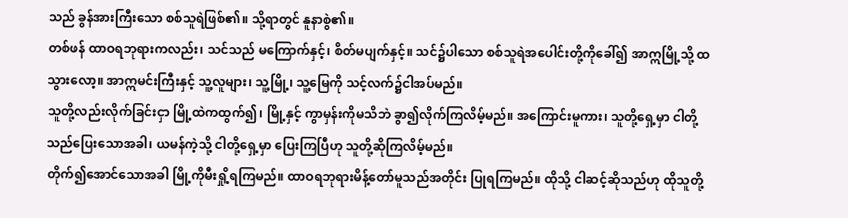သည် ခွန်အားကြီးသော စစ်သူရဲဖြစ်၏။ သို့ရာတွင် နူနာစွဲ၏။
တစ်ဖန် ထာဝရဘုရားကလည်း၊ သင်သည် မကြောက်နှင့်၊ စိတ်မပျက်နှင့်။ သင်၌ပါသော စစ်သူရဲအပေါင်းတို့ကိုခေါ်၍ အာဣမြို့သို့ ထသွားလော့။ အာဣမင်းကြီးနှင့် သူ့လူများ၊ သူ့မြို့၊ သူ့မြေကို သင့်လက်၌ငါအပ်မည်။
သူတို့လည်းလိုက်ခြင်းငှာ မြို့ထဲကထွက်၍၊ မြို့နှင့် ကွာမှန်းကိုမသိဘဲ ခွာ၍လိုက်ကြလိမ့်မည်။ အကြောင်းမူကား၊ သူတို့ရှေ့မှာ ငါတို့သည်ပြေးသောအခါ၊ ယမန်ကဲ့သို့ ငါတို့ရှေ့မှာ ပြေးကြပြီဟု သူတို့ဆိုကြလိမ့်မည်။
တိုက်၍အောင်သောအခါ မြို့ကိုမီးရှို့ရကြမည်။ ထာဝရဘုရားမိန့်တော်မူသည်အတိုင်း ပြုရကြမည်။ ထိုသို့ ငါဆင့်ဆိုသည်ဟု ထိုသူတို့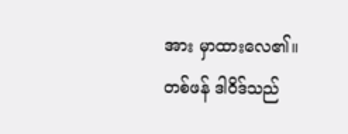အား မှာထားလေ၏။
တစ်ဖန် ဒါဝိဒ်သည်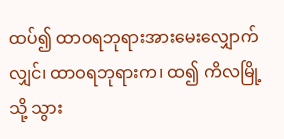ထပ်၍ ထာဝရဘုရားအားမေးလျှောက်လျှင်၊ ထာဝရဘုရားက၊ ထ၍ ကိလမြို့သို့ သွား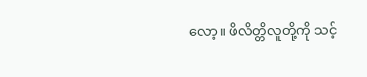လော့။ ဖိလိတ္တိလူတို့ကို သင့်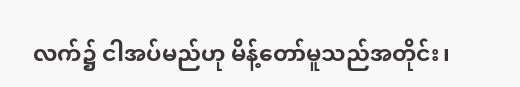လက်၌ ငါအပ်မည်ဟု မိန့်တော်မူသည်အတိုင်း၊